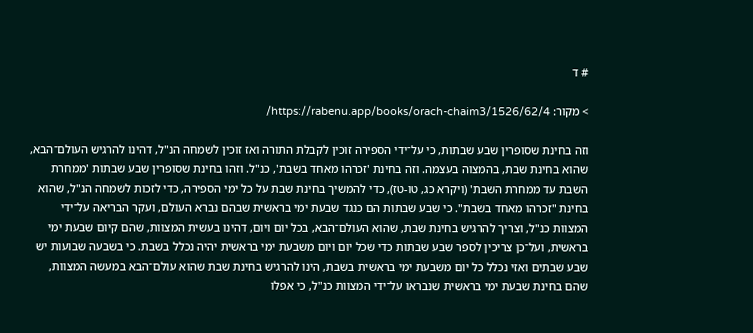# ד

> מקור: https://rabenu.app/books/orach-chaim3/1526/62/4/

וזה בחינת שסופרין שבע שבתות, כי על־ידי הספירה זוכין לקבלת התורה ואז זוכין לשמחה הנ"ל, דהינו להרגיש העולם־הבא, שהוא בחינת שבת, בהמצוה בעצמה. וזה בחינת 'זכרהו מאחד בשבת', כנ"ל. וזהו בחינת שסופרין שבע שבתות 'ממחרת השבת עד ממחרת השבת' (ויקרא כג, טו-טז), כדי להמשיך בחינת שבת על כל ימי הספירה, כדי לזכות לשמחה הנ"ל, שהוא בחינת "זכרהו מאחד בשבת". כי שבע שבתות הם כנגד שבעת ימי בראשית שבהם נברא העולם, ועקר הבריאה על־ידי המצוות כנ"ל, וצריך להרגיש בחינת שבת, שהוא העולם־הבא, בכל יום ויום, דהינו בעשית המצוות, שהם קיום שבעת ימי בראשית, ועל־כן צריכין לספר שבע שבתות כדי שכל יום ויום משבעת ימי בראשית יהיה נכלל בשבת. כי בשבעה שבועות יש שבע שבתים ואזי נכלל כל יום משבעת ימי בראשית בשבת, הינו להרגיש בחינת שבת שהוא עולם־הבא במעשה המצוות, שהם בחינת שבעת ימי בראשית שנבראו על־ידי המצוות כנ"ל, כי אפלו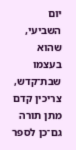יום השביעי, שהוא בעצמו שבת־קדש, צריכין קדם מתן תורה גם־כן לספר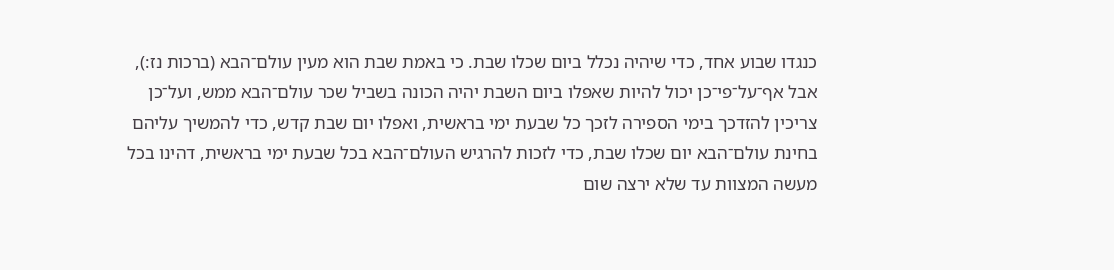כנגדו שבוע אחד, כדי שיהיה נכלל ביום שכלו שבת. כי באמת שבת הוא מעין עולם־הבא (ברכות נז:), אבל אף־על־פי־כן יכול להיות שאפלו ביום השבת יהיה הכונה בשביל שכר עולם־הבא ממש, ועל־כן צריכין להזדכך בימי הספירה לזכך כל שבעת ימי בראשית, ואפלו יום שבת קדש, כדי להמשיך עליהם בחינת עולם־הבא יום שכלו שבת, כדי לזכות להרגיש העולם־הבא בכל שבעת ימי בראשית, דהינו בכל מעשה המצוות עד שלא ירצה שום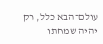עולם־הבא כלל, רק יהיה שמחתו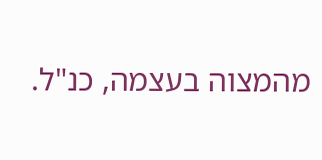מהמצוה בעצמה, כנ"ל.